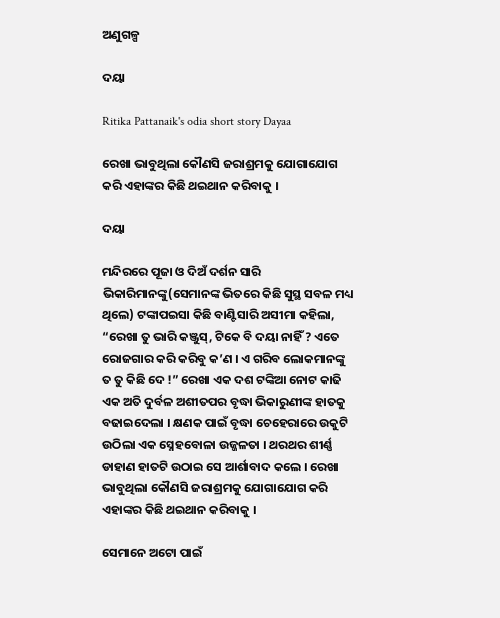ଅଣୁଗଳ୍ପ

ଦୟା

Ritika Pattanaik's odia short story Dayaa

ରେଖା ଭାବୁଥିଲା କୌଣସି ଜରାଶ୍ରମକୁ ଯୋଗାଯୋଗ କରି ଏହାଙ୍କର କିଛି ଥଇଥାନ କରିବାକୁ ।

ଦୟା

ମନ୍ଦିରରେ ପୂଜା ଓ ଦିଅଁ ଦର୍ଶନ ସାରି ଭିକାରିମାନଙ୍କୁ(ସେମାନଙ୍କ ଭିତରେ କିଛି ସୁସ୍ଥ ସବଳ ମଧ୍ୟ ଥିଲେ) ଟଙ୍କାପଇସା କିଛି ବାଣ୍ଟିସାରି ଅସୀମା କହିଲା, “ରେଖା ତୁ ଭାରି କଞ୍ଜୁସ୍, ଟିକେ ବି ଦୟା ନାହିଁ ? ଏତେ ରୋଜଗାର କରି କରିବୁ କ’ଣ । ଏ ଗରିବ ଲୋକମାନଙ୍କୁ ତ ତୁ କିଛି ଦେ !” ରେଖା ଏକ ଦଶ ଟଙ୍କିଆ ନୋଟ କାଢି ଏକ ଅତି ଦୁର୍ବଳ ଅଶୀତପର ବୃଦ୍ଧା ଭିକାରୁଣୀଙ୍କ ହାତକୁ ବଢାଇଦେଲା । କ୍ଷଣକ ପାଇଁ ବୃଦ୍ଧା ଚେହେରାରେ ଉକୁଟି ଉଠିଲା ଏକ ସ୍ନେହବୋଳା ଉଜ୍ଜଳତା । ଥରଥର ଶୀର୍ଣ୍ଣ ଡାହାଣ ହାତଟି ଉଠାଇ ସେ ଆର୍ଶାବାଦ କଲେ । ରେଖା ଭାବୁଥିଲା କୌଣସି ଜରାଶ୍ରମକୁ ଯୋଗାଯୋଗ କରି ଏହାଙ୍କର କିଛି ଥଇଥାନ କରିବାକୁ ।

ସେମାନେ ଅଟୋ ପାଇଁ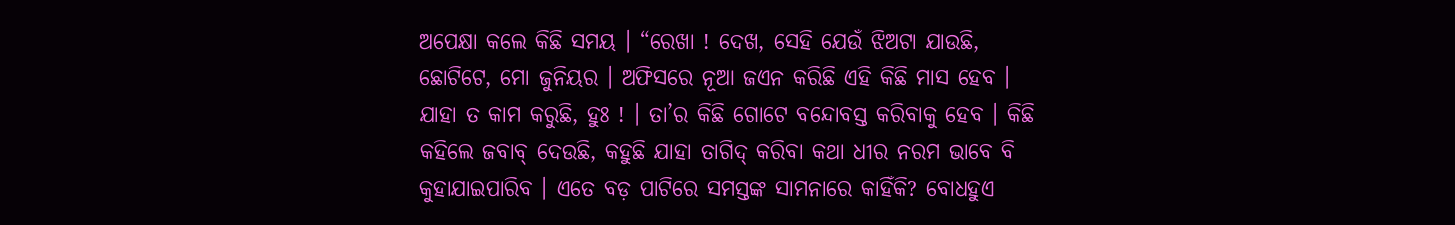ଅପେକ୍ଷା କଲେ କିଛି ସମୟ । “ରେଖା ! ଦେଖ, ସେହି ଯେଉଁ ଝିଅଟା ଯାଉଛି, ଛୋଟିଟେ, ମୋ ଜୁନିୟର । ଅଫିସରେ ନୂଆ ଜଏନ କରିଛି ଏହି କିଛି ମାସ ହେବ । ଯାହା ତ କାମ କରୁଛି, ହୁଃ ! । ତା’ର କିଛି ଗୋଟେ ବନ୍ଦୋବସ୍ତ କରିବାକୁ ହେବ । କିଛି କହିଲେ ଜବାବ୍ ଦେଉଛି, କହୁଛି ଯାହା ତାଗିଦ୍ କରିବା କଥା ଧୀର ନରମ ଭାବେ ବି କୁହାଯାଇପାରିବ । ଏତେ ବଡ଼ ପାଟିରେ ସମସ୍ତଙ୍କ ସାମନାରେ କାହିଁକି? ବୋଧହୁଏ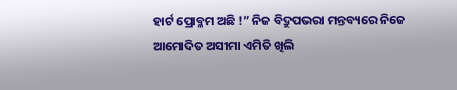ହାର୍ଟ ପ୍ରୋବ୍ଳମ ଅଛି !” ନିଜ ବିଦ୍ରୁପଭରା ମନ୍ତବ୍ୟରେ ନିଜେ ଆମୋଦିତ ଅସୀମା ଏମିତି ଖିଲି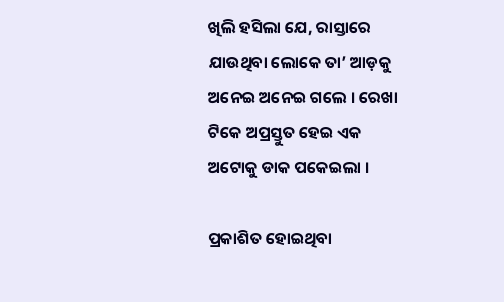ଖିଲି ହସିଲା ଯେ, ରାସ୍ତାରେ ଯାଉଥିବା ଲୋକେ ତା’ ଆଡ଼କୁ ଅନେଇ ଅନେଇ ଗଲେ । ରେଖା ଟିକେ ଅପ୍ରସ୍ତୁତ ହେଇ ଏକ ଅଟୋକୁ ଡାକ ପକେଇଲା ।

ପ୍ରକାଶିତ ହୋଇଥିବା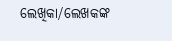ଲେଖିକା/ଲେଖକଙ୍କ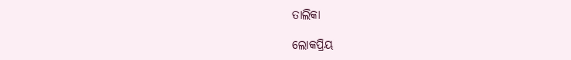ତାଲିକା

ଲୋକପ୍ରିୟ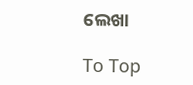ଲେଖା

To Top